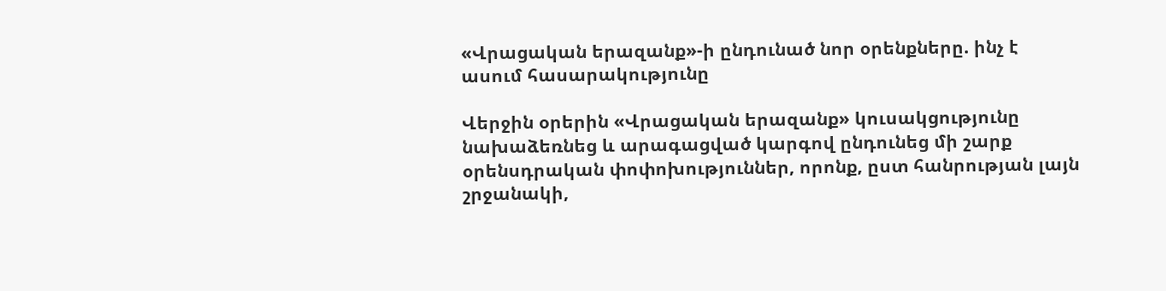«Վրացական երազանք»-ի ընդունած նոր օրենքները. ինչ է ասում հասարակությունը

Վերջին օրերին «Վրացական երազանք» կուսակցությունը նախաձեռնեց և արագացված կարգով ընդունեց մի շարք օրենսդրական փոփոխություններ, որոնք, ըստ հանրության լայն շրջանակի,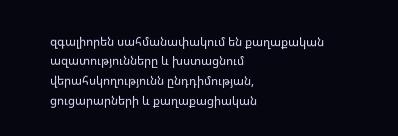զգալիորեն սահմանափակում են քաղաքական ազատությունները և խստացնում վերահսկողությունն ընդդիմության, ցուցարարների և քաղաքացիական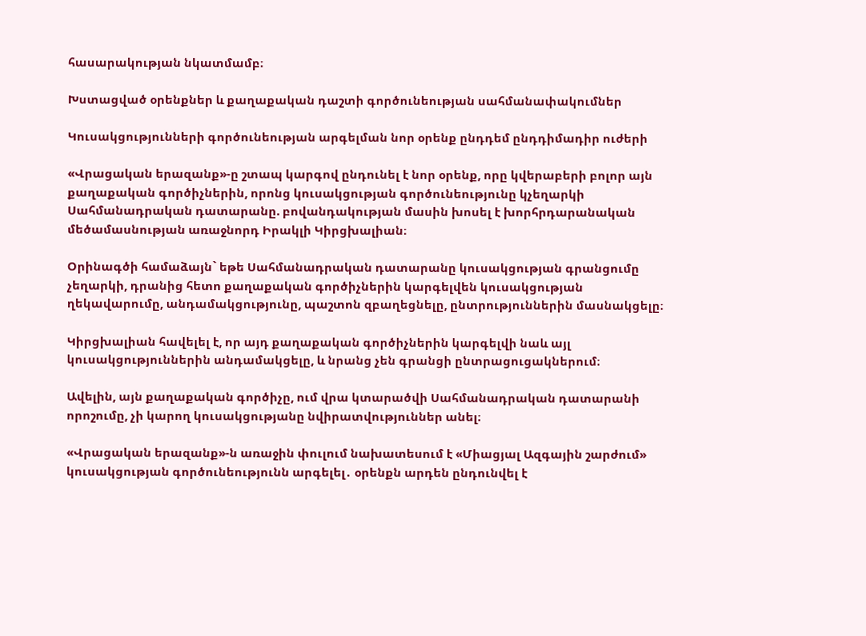հասարակության նկատմամբ։

Խստացված օրենքներ և քաղաքական դաշտի գործունեության սահմանափակումներ

Կուսակցությունների գործունեության արգելման նոր օրենք ընդդեմ ընդդիմադիր ուժերի

«Վրացական երազանք»-ը շտապ կարգով ընդունել է նոր օրենք, որը կվերաբերի բոլոր այն քաղաքական գործիչներին, որոնց կուսակցության գործունեությունը կչեղարկի Սահմանադրական դատարանը. բովանդակության մասին խոսել է խորհրդարանական մեծամասնության առաջնորդ Իրակլի Կիրցխալիան։

Օրինագծի համաձայն` եթե Սահմանադրական դատարանը կուսակցության գրանցումը չեղարկի, դրանից հետո քաղաքական գործիչներին կարգելվեն կուսակցության ղեկավարումը, անդամակցությունը, պաշտոն զբաղեցնելը, ընտրություններին մասնակցելը։

Կիրցխալիան հավելել է, որ այդ քաղաքական գործիչներին կարգելվի նաև այլ կուսակցություններին անդամակցելը, և նրանց չեն գրանցի ընտրացուցակներում։

Ավելին, այն քաղաքական գործիչը, ում վրա կտարածվի Սահմանադրական դատարանի որոշումը, չի կարող կուսակցությանը նվիրատվություններ անել։

«Վրացական երազանք»-ն առաջին փուլում նախատեսում է «Միացյալ Ազգային շարժում» կուսակցության գործունեությունն արգելել․ օրենքն արդեն ընդունվել է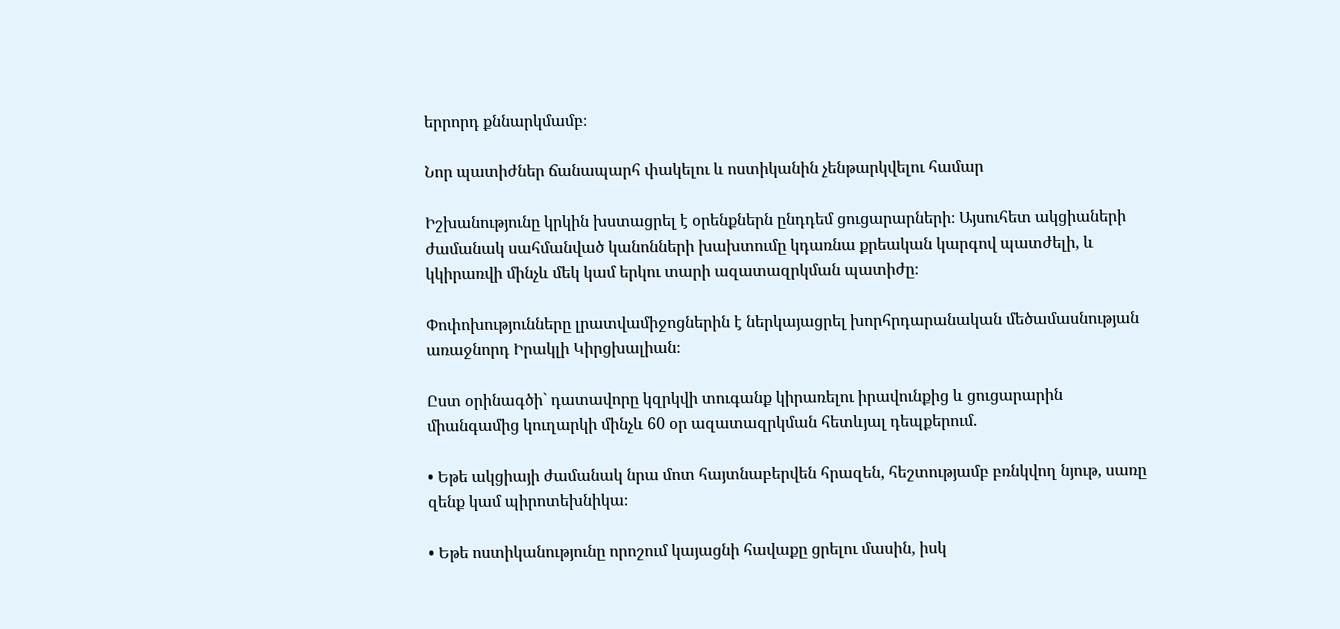երրորդ քննարկմամբ։

Նոր պատիժներ ճանապարհ փակելու և ոստիկանին չենթարկվելու համար

Իշխանությունը կրկին խստացրել է օրենքներն ընդդեմ ցուցարարների։ Այսուհետ ակցիաների ժամանակ սահմանված կանոնների խախտումը կդառնա քրեական կարգով պատժելի, և կկիրառվի մինչև մեկ կամ երկու տարի ազատազրկման պատիժը։

Փոփոխությունները լրատվամիջոցներին է ներկայացրել խորհրդարանական մեծամասնության առաջնորդ Իրակլի Կիրցխալիան։

Ըստ օրինագծի` դատավորը կզրկվի տուգանք կիրառելու իրավունքից և ցուցարարին միանգամից կուղարկի մինչև 60 օր ազատազրկման հետևյալ դեպքերում.

• Եթե ակցիայի ժամանակ նրա մոտ հայտնաբերվեն հրազեն, հեշտությամբ բռնկվող նյութ, սառը զենք կամ պիրոտեխնիկա։

• Եթե ոստիկանությունը որոշում կայացնի հավաքը ցրելու մասին, իսկ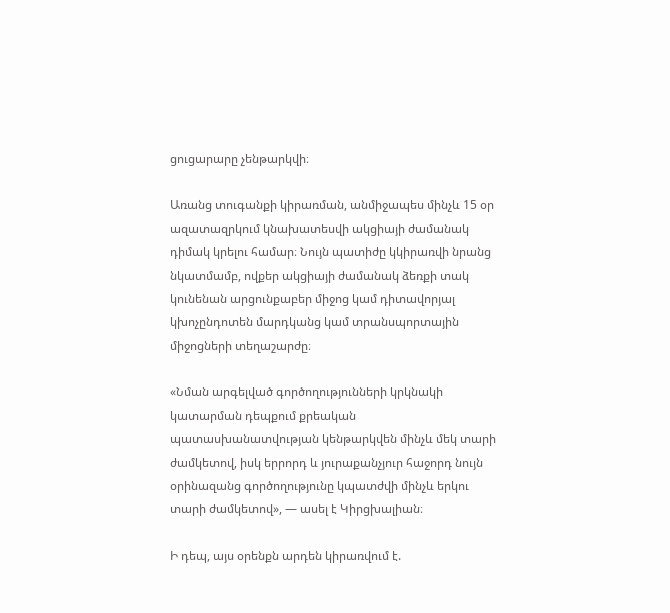ցուցարարը չենթարկվի։

Առանց տուգանքի կիրառման, անմիջապես մինչև 15 օր ազատազրկում կնախատեսվի ակցիայի ժամանակ դիմակ կրելու համար։ Նույն պատիժը կկիրառվի նրանց նկատմամբ, ովքեր ակցիայի ժամանակ ձեռքի տակ կունենան արցունքաբեր միջոց կամ դիտավորյալ կխոչընդոտեն մարդկանց կամ տրանսպորտային միջոցների տեղաշարժը։

«Նման արգելված գործողությունների կրկնակի կատարման դեպքում քրեական պատասխանատվության կենթարկվեն մինչև մեկ տարի ժամկետով, իսկ երրորդ և յուրաքանչյուր հաջորդ նույն օրինազանց գործողությունը կպատժվի մինչև երկու տարի ժամկետով», — ասել է Կիրցխալիան։

Ի դեպ, այս օրենքն արդեն կիրառվում է.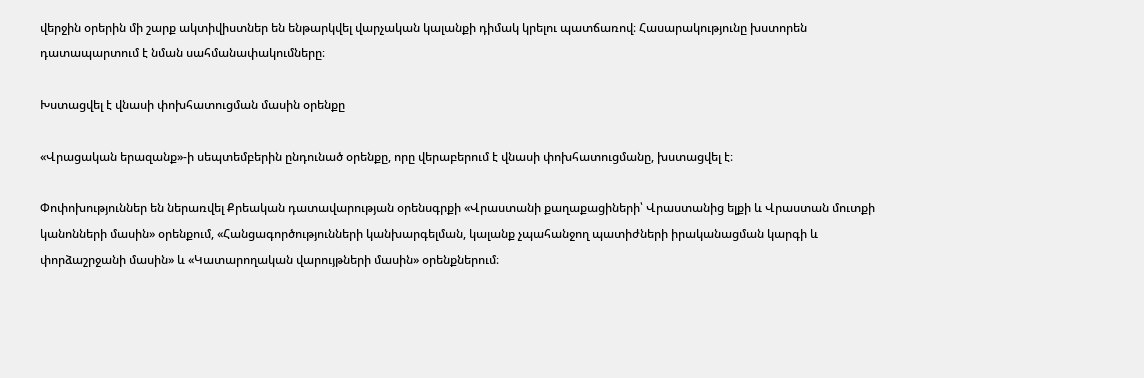վերջին օրերին մի շարք ակտիվիստներ են ենթարկվել վարչական կալանքի դիմակ կրելու պատճառով։ Հասարակությունը խստորեն դատապարտում է նման սահմանափակումները։

Խստացվել է վնասի փոխհատուցման մասին օրենքը

«Վրացական երազանք»-ի սեպտեմբերին ընդունած օրենքը, որը վերաբերում է վնասի փոխհատուցմանը, խստացվել է։

Փոփոխություններ են ներառվել Քրեական դատավարության օրենսգրքի «Վրաստանի քաղաքացիների՝ Վրաստանից ելքի և Վրաստան մուտքի կանոնների մասին» օրենքում, «Հանցագործությունների կանխարգելման, կալանք չպահանջող պատիժների իրականացման կարգի և փորձաշրջանի մասին» և «Կատարողական վարույթների մասին» օրենքներում։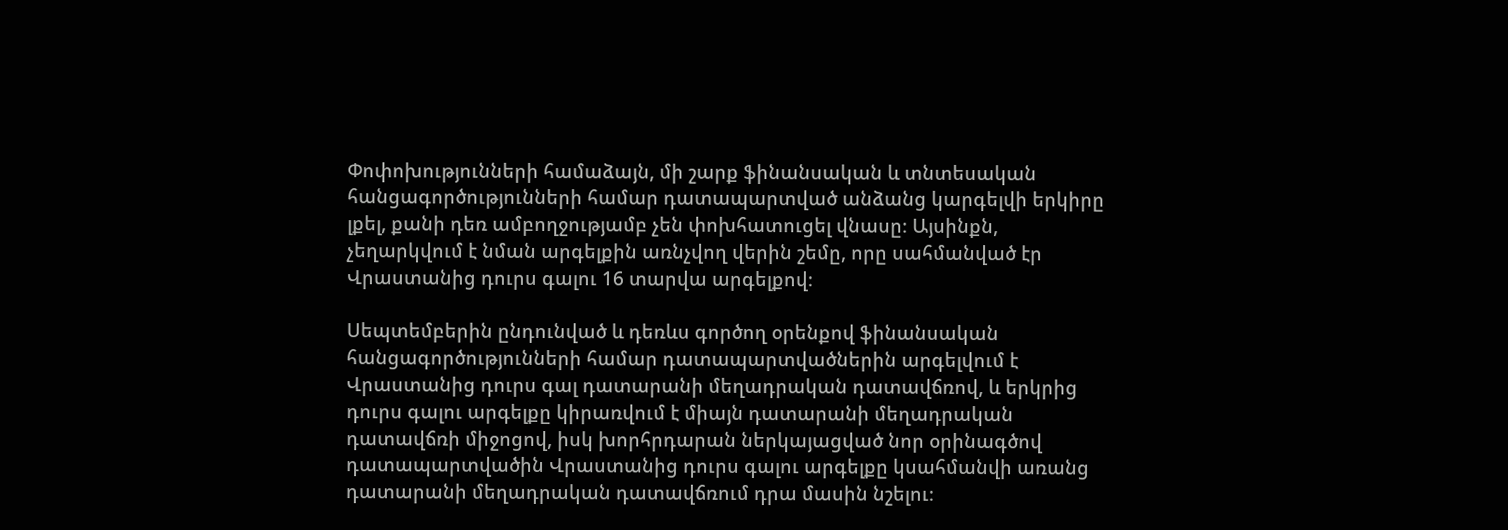Փոփոխությունների համաձայն, մի շարք ֆինանսական և տնտեսական հանցագործությունների համար դատապարտված անձանց կարգելվի երկիրը լքել, քանի դեռ ամբողջությամբ չեն փոխհատուցել վնասը։ Այսինքն, չեղարկվում է նման արգելքին առնչվող վերին շեմը, որը սահմանված էր Վրաստանից դուրս գալու 16 տարվա արգելքով։

Սեպտեմբերին ընդունված և դեռևս գործող օրենքով ֆինանսական հանցագործությունների համար դատապարտվածներին արգելվում է Վրաստանից դուրս գալ դատարանի մեղադրական դատավճռով, և երկրից դուրս գալու արգելքը կիրառվում է միայն դատարանի մեղադրական դատավճռի միջոցով, իսկ խորհրդարան ներկայացված նոր օրինագծով դատապարտվածին Վրաստանից դուրս գալու արգելքը կսահմանվի առանց դատարանի մեղադրական դատավճռում դրա մասին նշելու։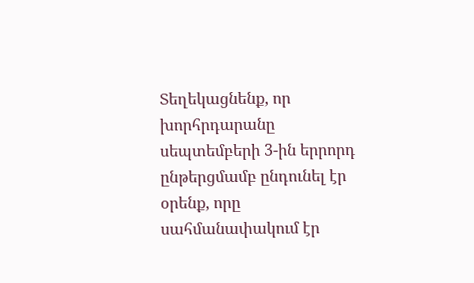Տեղեկացնենք, որ խորհրդարանը սեպտեմբերի 3-ին երրորդ ընթերցմամբ ընդունել էր օրենք, որը սահմանափակում էր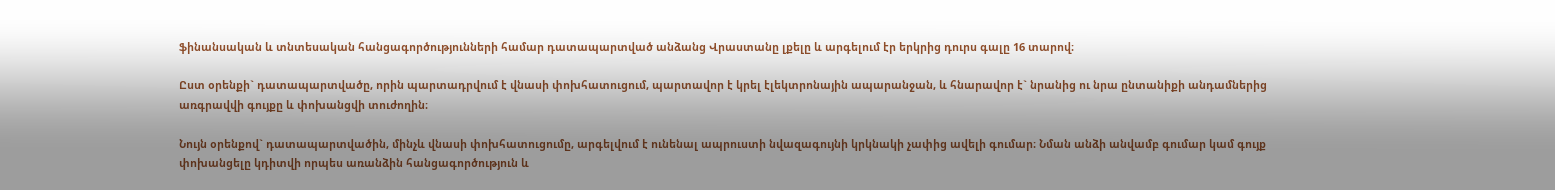ֆինանսական և տնտեսական հանցագործությունների համար դատապարտված անձանց Վրաստանը լքելը և արգելում էր երկրից դուրս գալը 16 տարով։

Ըստ օրենքի` դատապարտվածը, որին պարտադրվում է վնասի փոխհատուցում, պարտավոր է կրել էլեկտրոնային ապարանջան, և հնարավոր է` նրանից ու նրա ընտանիքի անդամներից առգրավվի գույքը և փոխանցվի տուժողին։

Նույն օրենքով` դատապարտվածին, մինչև վնասի փոխհատուցումը, արգելվում է ունենալ ապրուստի նվազագույնի կրկնակի չափից ավելի գումար։ Նման անձի անվամբ գումար կամ գույք փոխանցելը կդիտվի որպես առանձին հանցագործություն և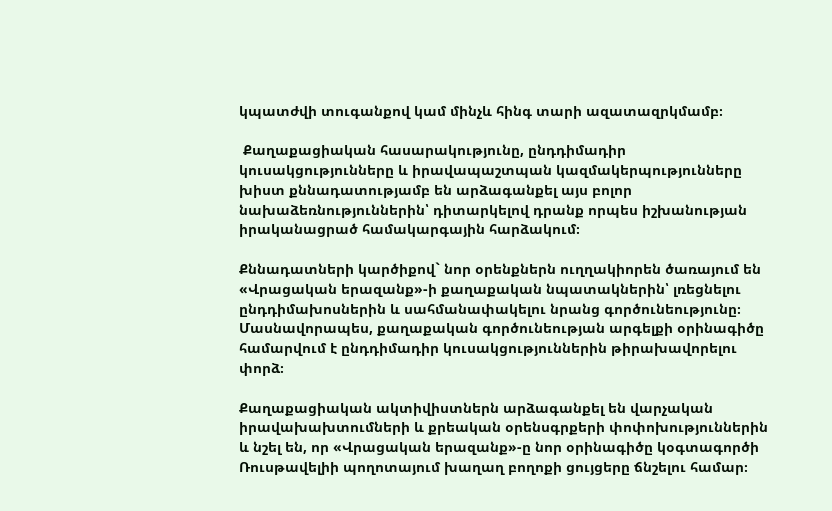կպատժվի տուգանքով կամ մինչև հինգ տարի ազատազրկմամբ։

 Քաղաքացիական հասարակությունը, ընդդիմադիր կուսակցությունները և իրավապաշտպան կազմակերպությունները խիստ քննադատությամբ են արձագանքել այս բոլոր նախաձեռնություններին՝ դիտարկելով դրանք որպես իշխանության իրականացրած համակարգային հարձակում։

Քննադատների կարծիքով` նոր օրենքներն ուղղակիորեն ծառայում են «Վրացական երազանք»-ի քաղաքական նպատակներին՝ լռեցնելու ընդդիմախոսներին և սահմանափակելու նրանց գործունեությունը։ Մասնավորապես, քաղաքական գործունեության արգելքի օրինագիծը համարվում է ընդդիմադիր կուսակցություններին թիրախավորելու փորձ։

Քաղաքացիական ակտիվիստներն արձագանքել են վարչական իրավախախտումների և քրեական օրենսգրքերի փոփոխություններին և նշել են, որ «Վրացական երազանք»-ը նոր օրինագիծը կօգտագործի Ռուսթավելիի պողոտայում խաղաղ բողոքի ցույցերը ճնշելու համար։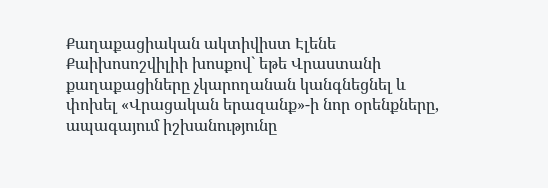Քաղաքացիական ակտիվիստ Էլենե Քաիխոսոշվիլիի խոսքով` եթե Վրաստանի քաղաքացիները չկարողանան կանգնեցնել և փոխել «Վրացական երազանք»-ի նոր օրենքները, ապագայում իշխանությունը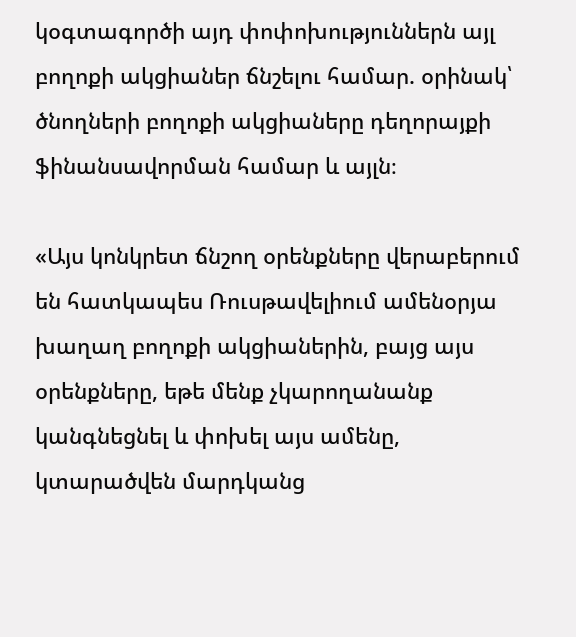կօգտագործի այդ փոփոխություններն այլ բողոքի ակցիաներ ճնշելու համար. օրինակ՝ ծնողների բողոքի ակցիաները դեղորայքի ֆինանսավորման համար և այլն։

«Այս կոնկրետ ճնշող օրենքները վերաբերում են հատկապես Ռուսթավելիում ամենօրյա խաղաղ բողոքի ակցիաներին, բայց այս օրենքները, եթե մենք չկարողանանք կանգնեցնել և փոխել այս ամենը, կտարածվեն մարդկանց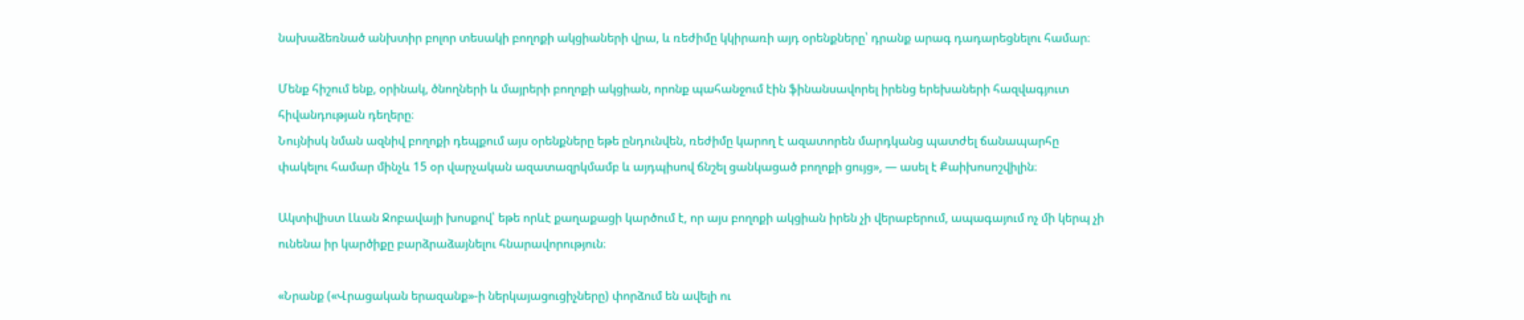նախաձեռնած անխտիր բոլոր տեսակի բողոքի ակցիաների վրա, և ռեժիմը կկիրառի այդ օրենքները՝ դրանք արագ դադարեցնելու համար։

Մենք հիշում ենք, օրինակ, ծնողների և մայրերի բողոքի ակցիան, որոնք պահանջում էին ֆինանսավորել իրենց երեխաների հազվագյուտ հիվանդության դեղերը։
Նույնիսկ նման ազնիվ բողոքի դեպքում այս օրենքները եթե ընդունվեն, ռեժիմը կարող է ազատորեն մարդկանց պատժել ճանապարհը փակելու համար մինչև 15 օր վարչական ազատազրկմամբ և այդպիսով ճնշել ցանկացած բողոքի ցույց», — ասել է Քաիխոսոշվիլին։

Ակտիվիստ Լևան Ջոբավայի խոսքով՝ եթե որևէ քաղաքացի կարծում է, որ այս բողոքի ակցիան իրեն չի վերաբերում, ապագայում ոչ մի կերպ չի ունենա իր կարծիքը բարձրաձայնելու հնարավորություն։

«Նրանք («Վրացական երազանք»-ի ներկայացուցիչները) փորձում են ավելի ու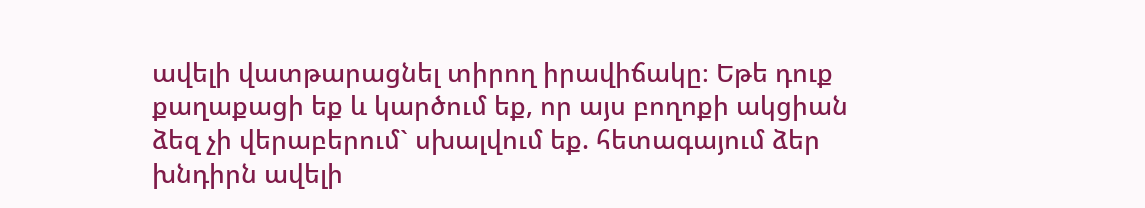ավելի վատթարացնել տիրող իրավիճակը։ Եթե դուք քաղաքացի եք և կարծում եք, որ այս բողոքի ակցիան ձեզ չի վերաբերում` սխալվում եք. հետագայում ձեր խնդիրն ավելի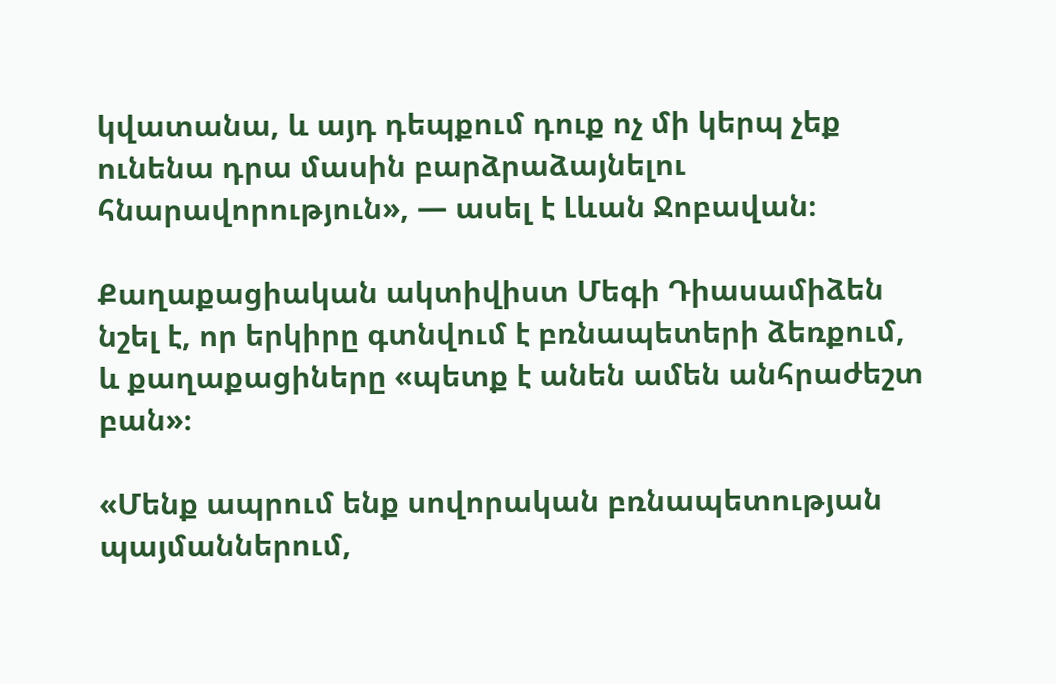կվատանա, և այդ դեպքում դուք ոչ մի կերպ չեք ունենա դրա մասին բարձրաձայնելու հնարավորություն», — ասել է Լևան Ջոբավան։

Քաղաքացիական ակտիվիստ Մեգի Դիասամիձեն նշել է, որ երկիրը գտնվում է բռնապետերի ձեռքում, և քաղաքացիները «պետք է անեն ամեն անհրաժեշտ բան»։

«Մենք ապրում ենք սովորական բռնապետության պայմաններում,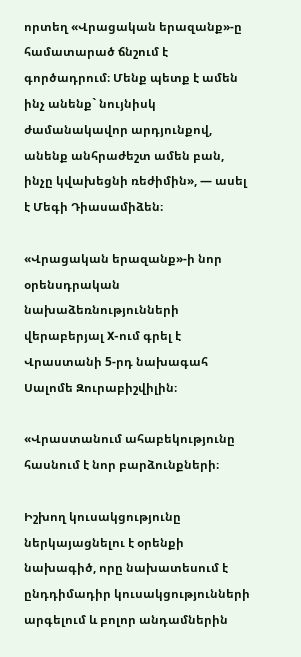որտեղ «Վրացական երազանք»-ը համատարած ճնշում է գործադրում։ Մենք պետք է ամեն ինչ անենք` նույնիսկ ժամանակավոր արդյունքով, անենք անհրաժեշտ ամեն բան, ինչը կվախեցնի ռեժիմին», — ասել է Մեգի Դիասամիձեն։

«Վրացական երազանք»-ի նոր օրենսդրական նախաձեռնությունների վերաբերյալ X-ում գրել է Վրաստանի 5-րդ նախագահ Սալոմե Զուրաբիշվիլին։

«Վրաստանում ահաբեկությունը հասնում է նոր բարձունքների։

Իշխող կուսակցությունը ներկայացնելու է օրենքի նախագիծ, որը նախատեսում է ընդդիմադիր կուսակցությունների արգելում և բոլոր անդամներին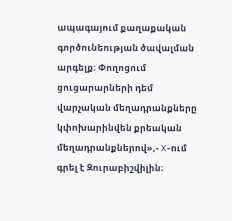ապագայում քաղաքական գործունեության ծավալման արգելք։ Փողոցում ցուցարարների դեմ վարչական մեղադրանքները կփոխարինվեն քրեական մեղադրանքներով»,- X-ում գրել է Զուրաբիշվիլին։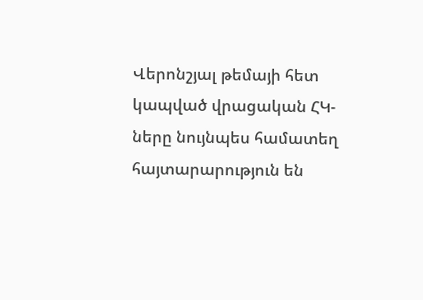Վերոնշյալ թեմայի հետ կապված վրացական ՀԿ-ները նույնպես համատեղ հայտարարություն են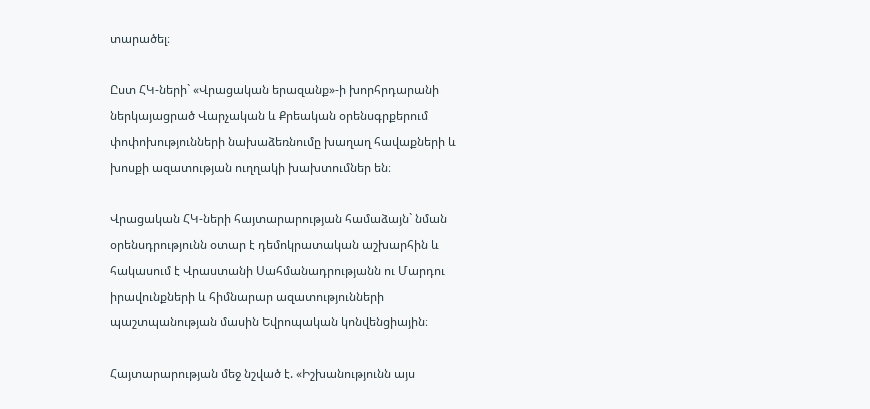տարածել։

Ըստ ՀԿ-ների` «Վրացական երազանք»-ի խորհրդարանի ներկայացրած Վարչական և Քրեական օրենսգրքերում փոփոխությունների նախաձեռնումը խաղաղ հավաքների և խոսքի ազատության ուղղակի խախտումներ են։

Վրացական ՀԿ-ների հայտարարության համաձայն` նման օրենսդրությունն օտար է դեմոկրատական աշխարհին և հակասում է Վրաստանի Սահմանադրությանն ու Մարդու իրավունքների և հիմնարար ազատությունների պաշտպանության մասին Եվրոպական կոնվենցիային։

Հայտարարության մեջ նշված է. «Իշխանությունն այս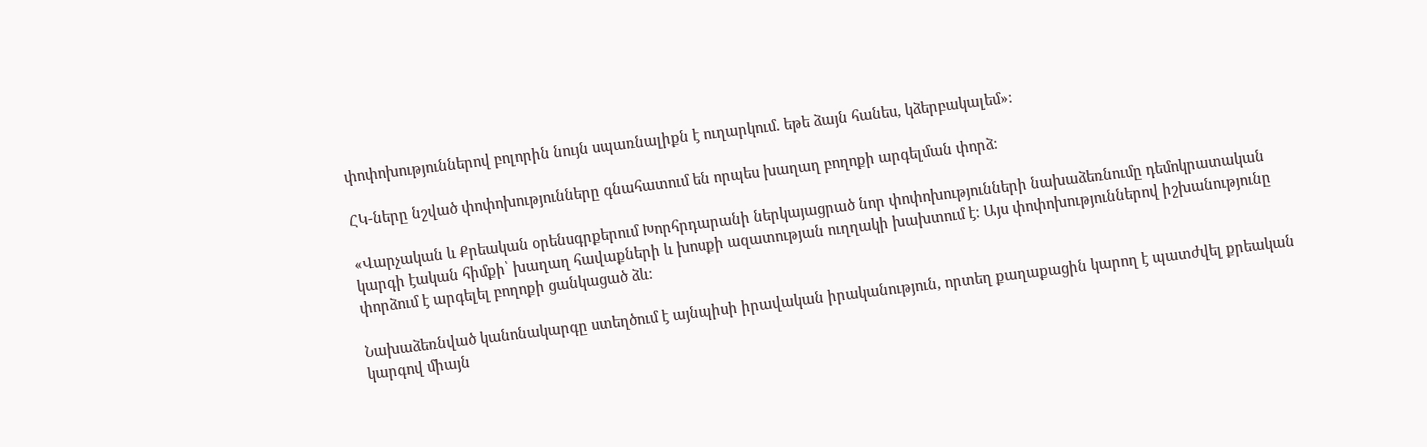փոփոխություններով բոլորին նույն սպառնալիքն է ուղարկում. եթե ձայն հանես, կձերբակալեմ»։

ՀԿ-ները նշված փոփոխությունները գնահատում են որպես խաղաղ բողոքի արգելման փորձ։

«Վարչական և Քրեական օրենսգրքերում Խորհրդարանի ներկայացրած նոր փոփոխությունների նախաձեռնումը դեմոկրատական կարգի էական հիմքի՝ խաղաղ հավաքների և խոսքի ազատության ուղղակի խախտում է։ Այս փոփոխություններով իշխանությունը փորձում է արգելել բողոքի ցանկացած ձև։

Նախաձեռնված կանոնակարգը ստեղծում է այնպիսի իրավական իրականություն, որտեղ քաղաքացին կարող է պատժվել քրեական կարգով միայն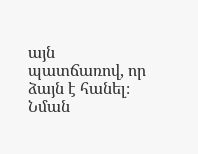այն պատճառով, որ ձայն է հանել։ Նման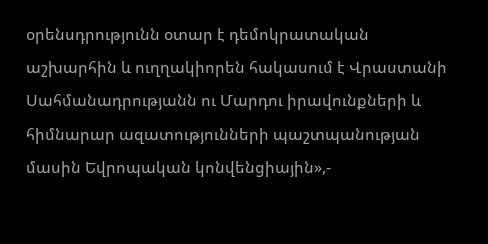օրենսդրությունն օտար է դեմոկրատական աշխարհին և ուղղակիորեն հակասում է Վրաստանի Սահմանադրությանն ու Մարդու իրավունքների և հիմնարար ազատությունների պաշտպանության մասին Եվրոպական կոնվենցիային»,-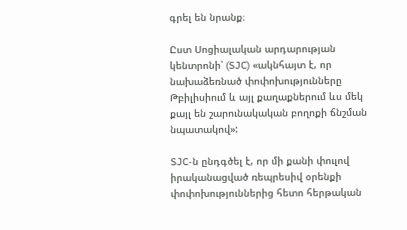գրել են նրանք։

Ըստ Սոցիալական արդարության կենտրոնի՝ (SJC) «ակնհայտ է, որ նախաձեռնած փոփոխությունները Թբիլիսիում և այլ քաղաքներում ևս մեկ քայլ են շարունակական բողոքի ճնշման նպատակով»:

SJC-ն ընդգծել է, որ մի քանի փուլով իրականացված ռեպրեսիվ օրենքի փոփոխություններից հետո հերթական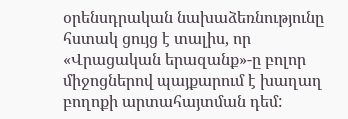օրենսդրական նախաձեռնությունը հստակ ցույց է տալիս, որ «Վրացական երազանք»-ը բոլոր միջոցներով պայքարում է խաղաղ բողոքի արտահայտման դեմ: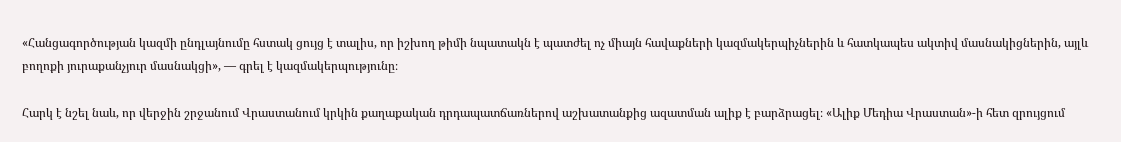«Հանցագործության կազմի ընդլայնումը հստակ ցույց է տալիս, որ իշխող թիմի նպատակն է պատժել ոչ միայն հավաքների կազմակերպիչներին և հատկապես ակտիվ մասնակիցներին, այլև բողոքի յուրաքանչյուր մասնակցի», — գրել է կազմակերպությունը։

Հարկ է նշել նաև, որ վերջին շրջանում Վրաստանում կրկին քաղաքական դրդապատճառներով աշխատանքից ազատման ալիք է բարձրացել։ «Ալիք Մեդիա Վրաստան»-ի հետ զրույցում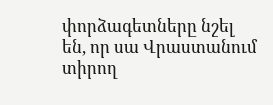փորձագետները նշել են, որ սա Վրաստանում տիրող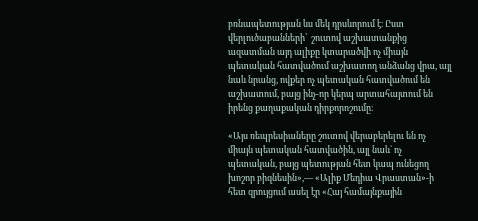բռնապետության ևս մեկ դրսևորում է։ Ըստ վերլուծաբանների՝  շուտով աշխատանքից ազատման այդ ալիքը կտարածվի ոչ միայն պետական հատվածում աշխատող անձանց վրա, այլ նաև նրանց, ովքեր ոչ պետական հատվածում են աշխատում, բայց ինչ-որ կերպ արտահայտում են իրենց քաղաքական դիրքորոշումը։

«Այս ռեպրեսիաները շուտով վերաբերելու են ոչ միայն պետական հատվածին, այլ նաև` ոչ պետական, բայց պետության հետ կապ ունեցող խոշոր բիզնեսին»,— «Ալիք Մեդիա Վրաստան»-ի հետ զրույցում ասել էր «Հայ համայնքային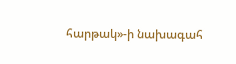հարթակ»-ի նախագահ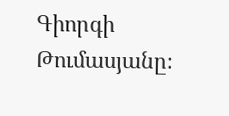Գիորգի Թումասյանը։